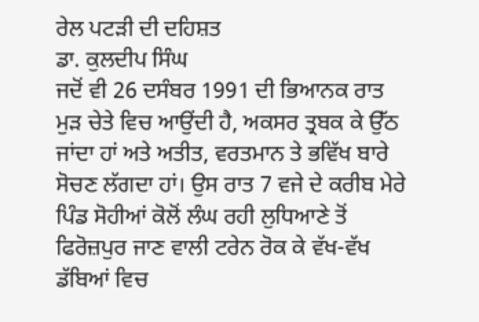ਰੇਲ ਪਟੜੀ ਦੀ ਦਹਿਸ਼ਤ
ਡਾ. ਕੁਲਦੀਪ ਸਿੰਘ
ਜਦੋਂ ਵੀ 26 ਦਸੰਬਰ 1991 ਦੀ ਭਿਆਨਕ ਰਾਤ ਮੁੜ ਚੇਤੇ ਵਿਚ ਆਉਂਦੀ ਹੈ, ਅਕਸਰ ਤ੍ਰਬਕ ਕੇ ਉੱਠ ਜਾਂਦਾ ਹਾਂ ਅਤੇ ਅਤੀਤ, ਵਰਤਮਾਨ ਤੇ ਭਵਿੱਖ ਬਾਰੇ ਸੋਚਣ ਲੱਗਦਾ ਹਾਂ। ਉਸ ਰਾਤ 7 ਵਜੇ ਦੇ ਕਰੀਬ ਮੇਰੇ ਪਿੰਡ ਸੋਹੀਆਂ ਕੋਲੋਂ ਲੰਘ ਰਹੀ ਲੁਧਿਆਣੇ ਤੋਂ ਫਿਰੋਜ਼ਪੁਰ ਜਾਣ ਵਾਲੀ ਟਰੇਨ ਰੋਕ ਕੇ ਵੱਖ-ਵੱਖ ਡੱਬਿਆਂ ਵਿਚ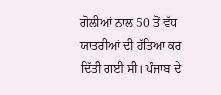ਗੋਲੀਆਂ ਨਾਲ 50 ਤੋਂ ਵੱਧ ਯਾਤਰੀਆਂ ਦੀ ਹੱਤਿਆ ਕਰ ਦਿੱਤੀ ਗਈ ਸੀ। ਪੰਜਾਬ ਦੇ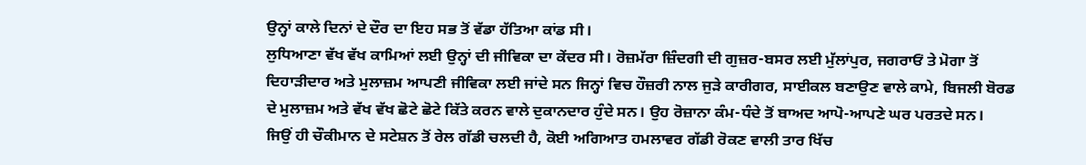ਉਨ੍ਹਾਂ ਕਾਲੇ ਦਿਨਾਂ ਦੇ ਦੌਰ ਦਾ ਇਹ ਸਭ ਤੋਂ ਵੱਡਾ ਹੱਤਿਆ ਕਾਂਡ ਸੀ।
ਲੁਧਿਆਣਾ ਵੱਖ ਵੱਖ ਕਾਮਿਆਂ ਲਈ ਉਨ੍ਹਾਂ ਦੀ ਜੀਵਿਕਾ ਦਾ ਕੇਂਦਰ ਸੀ। ਰੋਜ਼ਮੱਰਾ ਜ਼ਿੰਦਗੀ ਦੀ ਗੁਜ਼ਰ-ਬਸਰ ਲਈ ਮੁੱਲਾਂਪੁਰ, ਜਗਰਾਓਂ ਤੇ ਮੋਗਾ ਤੋਂ ਦਿਹਾੜੀਦਾਰ ਅਤੇ ਮੁਲਾਜ਼ਮ ਆਪਣੀ ਜੀਵਿਕਾ ਲਈ ਜਾਂਦੇ ਸਨ ਜਿਨ੍ਹਾਂ ਵਿਚ ਹੌਜ਼ਰੀ ਨਾਲ ਜੁੜੇ ਕਾਰੀਗਰ, ਸਾਈਕਲ ਬਣਾਉਣ ਵਾਲੇ ਕਾਮੇ, ਬਿਜਲੀ ਬੋਰਡ ਦੇ ਮੁਲਾਜ਼ਮ ਅਤੇ ਵੱਖ ਵੱਖ ਛੋਟੇ ਛੋਟੇ ਕਿੱਤੇ ਕਰਨ ਵਾਲੇ ਦੁਕਾਨਦਾਰ ਹੁੰਦੇ ਸਨ। ਉਹ ਰੋਜ਼ਾਨਾ ਕੰਮ-ਧੰਦੇ ਤੋਂ ਬਾਅਦ ਆਪੋ-ਆਪਣੇ ਘਰ ਪਰਤਦੇ ਸਨ।
ਜਿਉਂ ਹੀ ਚੌਕੀਮਾਨ ਦੇ ਸਟੇਸ਼ਨ ਤੋਂ ਰੇਲ ਗੱਡੀ ਚਲਦੀ ਹੈ, ਕੋਈ ਅਗਿਆਤ ਹਮਲਾਵਰ ਗੱਡੀ ਰੋਕਣ ਵਾਲੀ ਤਾਰ ਖਿੱਚ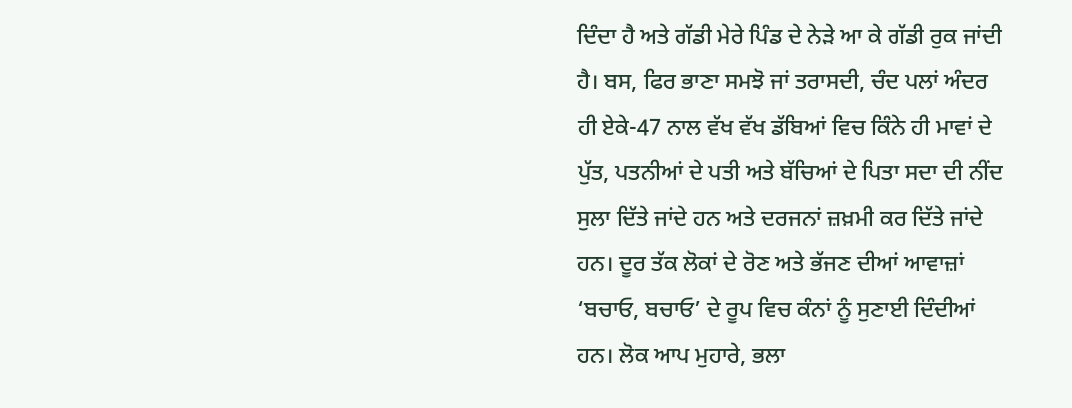ਦਿੰਦਾ ਹੈ ਅਤੇ ਗੱਡੀ ਮੇਰੇ ਪਿੰਡ ਦੇ ਨੇੜੇ ਆ ਕੇ ਗੱਡੀ ਰੁਕ ਜਾਂਦੀ ਹੈ। ਬਸ, ਫਿਰ ਭਾਣਾ ਸਮਝੋ ਜਾਂ ਤਰਾਸਦੀ, ਚੰਦ ਪਲਾਂ ਅੰਦਰ ਹੀ ਏਕੇ-47 ਨਾਲ ਵੱਖ ਵੱਖ ਡੱਬਿਆਂ ਵਿਚ ਕਿੰਨੇ ਹੀ ਮਾਵਾਂ ਦੇ ਪੁੱਤ, ਪਤਨੀਆਂ ਦੇ ਪਤੀ ਅਤੇ ਬੱਚਿਆਂ ਦੇ ਪਿਤਾ ਸਦਾ ਦੀ ਨੀਂਦ ਸੁਲਾ ਦਿੱਤੇ ਜਾਂਦੇ ਹਨ ਅਤੇ ਦਰਜਨਾਂ ਜ਼ਖ਼ਮੀ ਕਰ ਦਿੱਤੇ ਜਾਂਦੇ ਹਨ। ਦੂਰ ਤੱਕ ਲੋਕਾਂ ਦੇ ਰੋਣ ਅਤੇ ਭੱਜਣ ਦੀਆਂ ਆਵਾਜ਼ਾਂ ‘ਬਚਾਓ, ਬਚਾਓ’ ਦੇ ਰੂਪ ਵਿਚ ਕੰਨਾਂ ਨੂੰ ਸੁਣਾਈ ਦਿੰਦੀਆਂ ਹਨ। ਲੋਕ ਆਪ ਮੁਹਾਰੇ, ਭਲਾ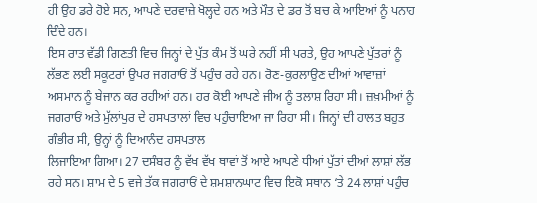ਹੀ ਉਹ ਡਰੇ ਹੋਏ ਸਨ, ਆਪਣੇ ਦਰਵਾਜ਼ੇ ਖੋਲ੍ਹਦੇ ਹਨ ਅਤੇ ਮੌਤ ਦੇ ਡਰ ਤੋਂ ਬਚ ਕੇ ਆਇਆਂ ਨੂੰ ਪਨਾਹ ਦਿੰਦੇ ਹਨ।
ਇਸ ਰਾਤ ਵੱਡੀ ਗਿਣਤੀ ਵਿਚ ਜਿਨ੍ਹਾਂ ਦੇ ਪੁੱਤ ਕੰਮ ਤੋਂ ਘਰੇ ਨਹੀਂ ਸੀ ਪਰਤੇ, ਉਹ ਆਪਣੇ ਪੁੱਤਰਾਂ ਨੂੰ ਲੱਭਣ ਲਈ ਸਕੂਟਰਾਂ ਉਪਰ ਜਗਰਾਓਂ ਤੋਂ ਪਹੁੰਚ ਰਹੇ ਹਨ। ਰੋਣ-ਕੁਰਲਾਉਣ ਦੀਆਂ ਆਵਾਜ਼ਾਂ ਅਸਮਾਨ ਨੂੰ ਬੇਜਾਨ ਕਰ ਰਹੀਆਂ ਹਨ। ਹਰ ਕੋਈ ਆਪਣੇ ਜੀਅ ਨੂੰ ਤਲਾਸ਼ ਰਿਹਾ ਸੀ। ਜ਼ਖ਼ਮੀਆਂ ਨੂੰ ਜਗਰਾਓਂ ਅਤੇ ਮੁੱਲਾਂਪੁਰ ਦੇ ਹਸਪਤਾਲਾਂ ਵਿਚ ਪਹੁੰਚਾਇਆ ਜਾ ਰਿਹਾ ਸੀ। ਜਿਨ੍ਹਾਂ ਦੀ ਹਾਲਤ ਬਹੁਤ ਗੰਭੀਰ ਸੀ, ਉਨ੍ਹਾਂ ਨੂੰ ਦਿਆਨੰਦ ਹਸਪਤਾਲ
ਲਿਜਾਇਆ ਗਿਆ। 27 ਦਸੰਬਰ ਨੂੰ ਵੱਖ ਵੱਖ ਥਾਵਾਂ ਤੋਂ ਆਏ ਆਪਣੇ ਧੀਆਂ ਪੁੱਤਾਂ ਦੀਆਂ ਲਾਸ਼ਾਂ ਲੱਭ ਰਹੇ ਸਨ। ਸ਼ਾਮ ਦੇ 5 ਵਜੇ ਤੱਕ ਜਗਰਾਓਂ ਦੇ ਸ਼ਮਸ਼ਾਨਘਾਟ ਵਿਚ ਇਕੋ ਸਥਾਨ ‘ਤੇ 24 ਲਾਸ਼ਾਂ ਪਹੁੰਚ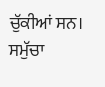ਚੁੱਕੀਆਂ ਸਨ। ਸਮੁੱਚਾ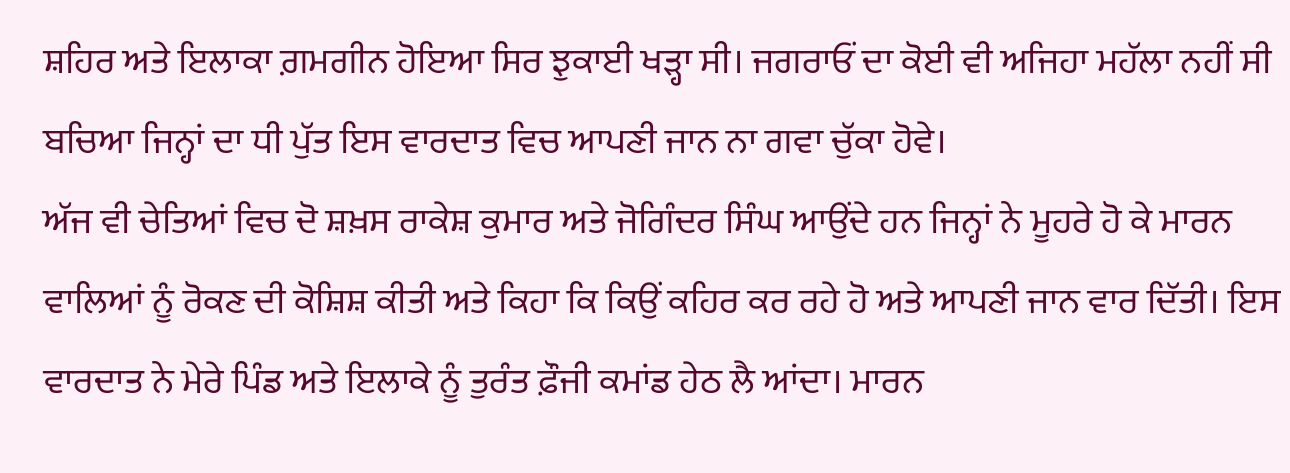ਸ਼ਹਿਰ ਅਤੇ ਇਲਾਕਾ ਗ਼ਮਗੀਨ ਹੋਇਆ ਸਿਰ ਝੁਕਾਈ ਖੜ੍ਹਾ ਸੀ। ਜਗਰਾਓਂ ਦਾ ਕੋਈ ਵੀ ਅਜਿਹਾ ਮਹੱਲਾ ਨਹੀਂ ਸੀ
ਬਚਿਆ ਜਿਨ੍ਹਾਂ ਦਾ ਧੀ ਪੁੱਤ ਇਸ ਵਾਰਦਾਤ ਵਿਚ ਆਪਣੀ ਜਾਨ ਨਾ ਗਵਾ ਚੁੱਕਾ ਹੋਵੇ।
ਅੱਜ ਵੀ ਚੇਤਿਆਂ ਵਿਚ ਦੋ ਸ਼ਖ਼ਸ ਰਾਕੇਸ਼ ਕੁਮਾਰ ਅਤੇ ਜੋਗਿੰਦਰ ਸਿੰਘ ਆਉਂਦੇ ਹਨ ਜਿਨ੍ਹਾਂ ਨੇ ਮੂਹਰੇ ਹੋ ਕੇ ਮਾਰਨ ਵਾਲਿਆਂ ਨੂੰ ਰੋਕਣ ਦੀ ਕੋਸ਼ਿਸ਼ ਕੀਤੀ ਅਤੇ ਕਿਹਾ ਕਿ ਕਿਉਂ ਕਹਿਰ ਕਰ ਰਹੇ ਹੋ ਅਤੇ ਆਪਣੀ ਜਾਨ ਵਾਰ ਦਿੱਤੀ। ਇਸ ਵਾਰਦਾਤ ਨੇ ਮੇਰੇ ਪਿੰਡ ਅਤੇ ਇਲਾਕੇ ਨੂੰ ਤੁਰੰਤ ਫ਼ੌਜੀ ਕਮਾਂਡ ਹੇਠ ਲੈ ਆਂਦਾ। ਮਾਰਨ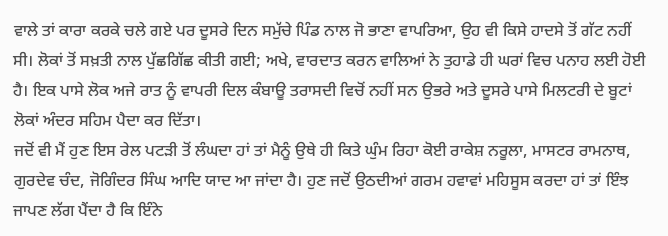ਵਾਲੇ ਤਾਂ ਕਾਰਾ ਕਰਕੇ ਚਲੇ ਗਏ ਪਰ ਦੂਸਰੇ ਦਿਨ ਸਮੁੱਚੇ ਪਿੰਡ ਨਾਲ ਜੋ ਭਾਣਾ ਵਾਪਰਿਆ, ਉਹ ਵੀ ਕਿਸੇ ਹਾਦਸੇ ਤੋਂ ਗੱਟ ਨਹੀਂ ਸੀ। ਲੋਕਾਂ ਤੋਂ ਸਖ਼ਤੀ ਨਾਲ ਪੁੱਛਗਿੱਛ ਕੀਤੀ ਗਈ; ਅਖੇ, ਵਾਰਦਾਤ ਕਰਨ ਵਾਲਿਆਂ ਨੇ ਤੁਹਾਡੇ ਹੀ ਘਰਾਂ ਵਿਚ ਪਨਾਹ ਲਈ ਹੋਈ ਹੈ। ਇਕ ਪਾਸੇ ਲੋਕ ਅਜੇ ਰਾਤ ਨੂੰ ਵਾਪਰੀ ਦਿਲ ਕੰਬਾਊ ਤਰਾਸਦੀ ਵਿਚੋਂ ਨਹੀਂ ਸਨ ਉਭਰੇ ਅਤੇ ਦੂਸਰੇ ਪਾਸੇ ਮਿਲਟਰੀ ਦੇ ਬੂਟਾਂ ਲੋਕਾਂ ਅੰਦਰ ਸਹਿਮ ਪੈਦਾ ਕਰ ਦਿੱਤਾ।
ਜਦੋਂ ਵੀ ਮੈਂ ਹੁਣ ਇਸ ਰੇਲ ਪਟੜੀ ਤੋਂ ਲੰਘਦਾ ਹਾਂ ਤਾਂ ਮੈਨੂੰ ਉਥੇ ਹੀ ਕਿਤੇ ਘੁੰਮ ਰਿਹਾ ਕੋਈ ਰਾਕੇਸ਼ ਨਰੂਲਾ, ਮਾਸਟਰ ਰਾਮਨਾਥ, ਗੁਰਦੇਵ ਚੰਦ, ਜੋਗਿੰਦਰ ਸਿੰਘ ਆਦਿ ਯਾਦ ਆ ਜਾਂਦਾ ਹੈ। ਹੁਣ ਜਦੋਂ ਉਠਦੀਆਂ ਗਰਮ ਹਵਾਵਾਂ ਮਹਿਸੂਸ ਕਰਦਾ ਹਾਂ ਤਾਂ ਇੰਝ ਜਾਪਣ ਲੱਗ ਪੈਂਦਾ ਹੈ ਕਿ ਇੰਨੇ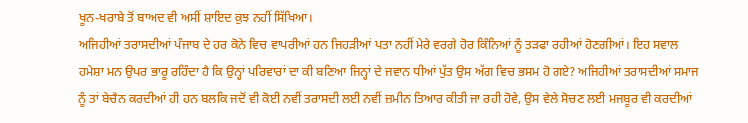ਖੂਨ-ਖਰਾਬੇ ਤੋਂ ਬਾਅਦ ਵੀ ਅਸੀਂ ਸ਼ਾਇਦ ਕੁਝ ਨਹੀਂ ਸਿੱਖਿਆ।
ਅਜਿਹੀਆਂ ਤਰਾਸਦੀਆਂ ਪੰਜਾਬ ਦੇ ਹਰ ਕੋਨੇ ਵਿਚ ਵਾਪਰੀਆਂ ਹਨ ਜਿਹੜੀਆਂ ਪਤਾ ਨਹੀਂ ਮੇਰੇ ਵਰਗੇ ਹੋਰ ਕਿੰਨਿਆਂ ਨੂੰ ਤੜਫਾ ਰਹੀਆਂ ਹੋਣਗੀਆਂ। ਇਹ ਸਵਾਲ ਹਮੇਸ਼ਾ ਮਨ ਉਪਰ ਭਾਰੂ ਰਹਿੰਦਾ ਹੈ ਕਿ ਉਨ੍ਹਾਂ ਪਰਿਵਾਰਾਂ ਦਾ ਕੀ ਬਣਿਆ ਜਿਨ੍ਹਾਂ ਦੇ ਜਵਾਨ ਧੀਆਂ ਪੁੱਤ ਉਸ ਅੱਗ ਵਿਚ ਭਸਮ ਹੋ ਗਏ? ਅਜਿਹੀਆਂ ਤਰਾਸਦੀਆਂ ਸਮਾਜ ਨੂੰ ਤਾਂ ਬੇਚੈਨ ਕਰਦੀਆਂ ਹੀ ਹਨ ਬਲਕਿ ਜਦੋਂ ਵੀ ਕੋਈ ਨਵੀਂ ਤਰਾਸਦੀ ਲਈ ਨਵੀਂ ਜ਼ਮੀਨ ਤਿਆਰ ਕੀਤੀ ਜਾ ਰਹੀ ਹੋਵੇ, ਉਸ ਵੇਲੇ ਸੋਚਣ ਲਈ ਮਜਬੂਰ ਵੀ ਕਰਦੀਆਂ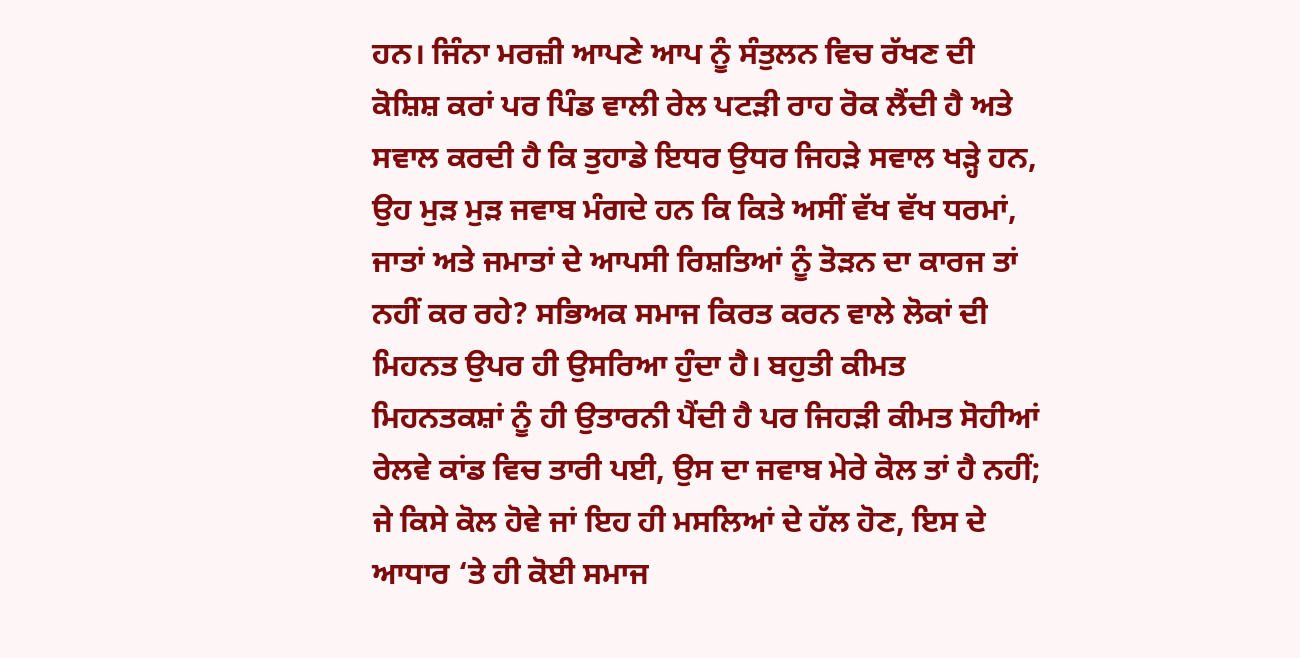ਹਨ। ਜਿੰਨਾ ਮਰਜ਼ੀ ਆਪਣੇ ਆਪ ਨੂੰ ਸੰਤੁਲਨ ਵਿਚ ਰੱਖਣ ਦੀ ਕੋਸ਼ਿਸ਼ ਕਰਾਂ ਪਰ ਪਿੰਡ ਵਾਲੀ ਰੇਲ ਪਟੜੀ ਰਾਹ ਰੋਕ ਲੈਂਦੀ ਹੈ ਅਤੇ ਸਵਾਲ ਕਰਦੀ ਹੈ ਕਿ ਤੁਹਾਡੇ ਇਧਰ ਉਧਰ ਜਿਹੜੇ ਸਵਾਲ ਖੜ੍ਹੇ ਹਨ, ਉਹ ਮੁੜ ਮੁੜ ਜਵਾਬ ਮੰਗਦੇ ਹਨ ਕਿ ਕਿਤੇ ਅਸੀਂ ਵੱਖ ਵੱਖ ਧਰਮਾਂ, ਜਾਤਾਂ ਅਤੇ ਜਮਾਤਾਂ ਦੇ ਆਪਸੀ ਰਿਸ਼ਤਿਆਂ ਨੂੰ ਤੋੜਨ ਦਾ ਕਾਰਜ ਤਾਂ ਨਹੀਂ ਕਰ ਰਹੇ? ਸਭਿਅਕ ਸਮਾਜ ਕਿਰਤ ਕਰਨ ਵਾਲੇ ਲੋਕਾਂ ਦੀ ਮਿਹਨਤ ਉਪਰ ਹੀ ਉਸਰਿਆ ਹੁੰਦਾ ਹੈ। ਬਹੁਤੀ ਕੀਮਤ ਮਿਹਨਤਕਸ਼ਾਂ ਨੂੰ ਹੀ ਉਤਾਰਨੀ ਪੈਂਦੀ ਹੈ ਪਰ ਜਿਹੜੀ ਕੀਮਤ ਸੋਹੀਆਂ ਰੇਲਵੇ ਕਾਂਡ ਵਿਚ ਤਾਰੀ ਪਈ, ਉਸ ਦਾ ਜਵਾਬ ਮੇਰੇ ਕੋਲ ਤਾਂ ਹੈ ਨਹੀਂ; ਜੇ ਕਿਸੇ ਕੋਲ ਹੋਵੇ ਜਾਂ ਇਹ ਹੀ ਮਸਲਿਆਂ ਦੇ ਹੱਲ ਹੋਣ, ਇਸ ਦੇ ਆਧਾਰ ‘ਤੇ ਹੀ ਕੋਈ ਸਮਾਜ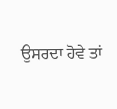ਉਸਰਦਾ ਹੋਵੇ ਤਾਂ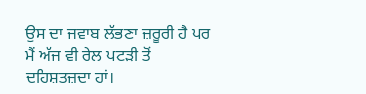ਉਸ ਦਾ ਜਵਾਬ ਲੱਭਣਾ ਜ਼ਰੂਰੀ ਹੈ ਪਰ ਮੈਂ ਅੱਜ ਵੀ ਰੇਲ ਪਟੜੀ ਤੋਂ ਦਹਿਸ਼ਤਜ਼ਦਾ ਹਾਂ।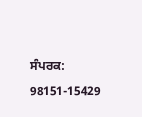ਸੰਪਰਕ: 98151-15429